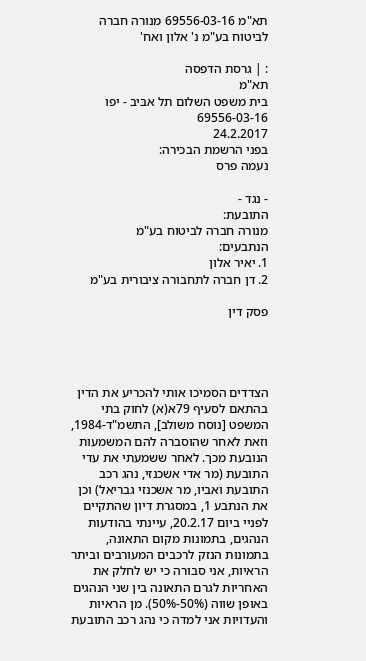תא"מ 69556-03-16 מנורה חברה לביטוח בע"מ נ' אלון ואח'

: | גרסת הדפסה
תא"מ
בית משפט השלום תל אביב - יפו
69556-03-16
24.2.2017
בפני הרשמת הבכירה:
נעמה פרס

- נגד -
התובעת:
מנורה חברה לביטוח בע"מ
הנתבעים:
1. יאיר אלון
2. דן חברה לתחבורה ציבורית בע"מ

פסק דין




הצדדים הסמיכו אותי להכריע את הדין בהתאם לסעיף 79א(א) לחוק בתי המשפט [נוסח משולב], התשמ"ד-1984, וזאת לאחר שהוסברה להם המשמעות הנובעת מכך. לאחר ששמעתי את עדי התובעת (מר אדי אשכנזי, נהג רכב התובעת ואביו, מר אשכנזי גבריאל) וכן את הנתבע 1, במסגרת דיון שהתקיים לפניי ביום 20.2.17, עיינתי בהודעות הנהגים, בתמונות מקום התאונה, בתמונות הנזק לרכבים המעורבים וביתר הראיות, אני סבורה כי יש לחלק את האחריות לגרם התאונה בין שני הנהגים באופן שווה (50%-50%). מן הראיות והעדויות אני למדה כי נהג רכב התובעת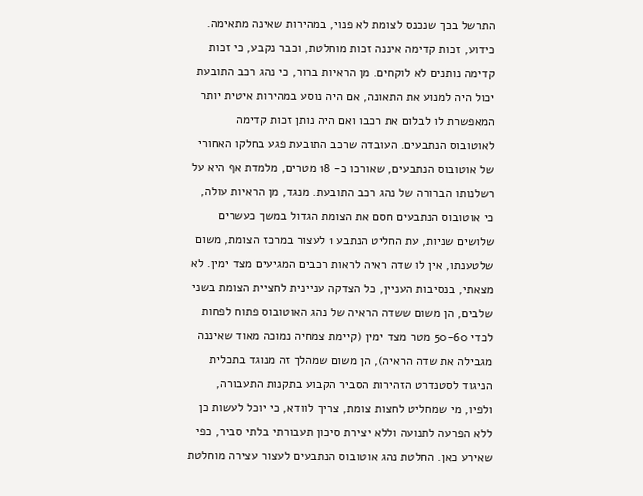התרשל בכך שנכנס לצומת לא פנוי, במהירות שאינה מתאימה. כידוע, זכות קדימה איננה זכות מוחלטת, וכבר נקבע, כי זכות קדימה נותנים לא לוקחים. מן הראיות ברור, כי נהג רכב התובעת יכול היה למנוע את התאונה, אם היה נוסע במהירות איטית יותר המאפשרת לו לבלום את רכבו ואם היה נותן זכות קדימה לאוטובוס הנתבעים. העובדה שרכב התובעת פגע בחלקו האחורי של אוטובוס הנתבעים, שאורכו כ- 18 מטרים, מלמדת אף היא על רשלנותו הברורה של נהג רכב התובעת. מנגד, מן הראיות עולה, כי אוטובוס הנתבעים חסם את הצומת הגדול במשך כעשרים שלושים שניות, עת החליט הנתבע 1 לעצור במרכז הצומת, משום שלטענתו, אין לו שדה ראיה לראות רכבים המגיעים מצד ימין. לא מצאתי, בנסיבות העניין, כל הצדקה עניינית לחציית הצומת בשני שלבים, הן משום ששדה הראיה של נהג האוטובוס פתוח לפחות לכדי 50-60 מטר מצד ימין (קיימת צמחיה נמוכה מאוד שאיננה מגבילה את שדה הראיה), הן משום שמהלך זה מנוגד בתכלית הניגוד לסטנדרט הזהירות הסביר הקבוע בתקנות התעבורה, ולפיו, מי שמחליט לחצות צומת, צריך לוודא, כי יוכל לעשות כן ללא הפרעה לתנועה וללא יצירת סיכון תעבורתי בלתי סביר, כפי שאירע כאן. החלטת נהג אוטובוס הנתבעים לעצור עצירה מוחלטת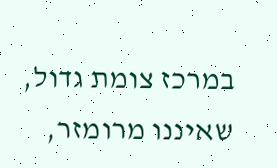במרכז צומת גדול, שאיננו מרומזר,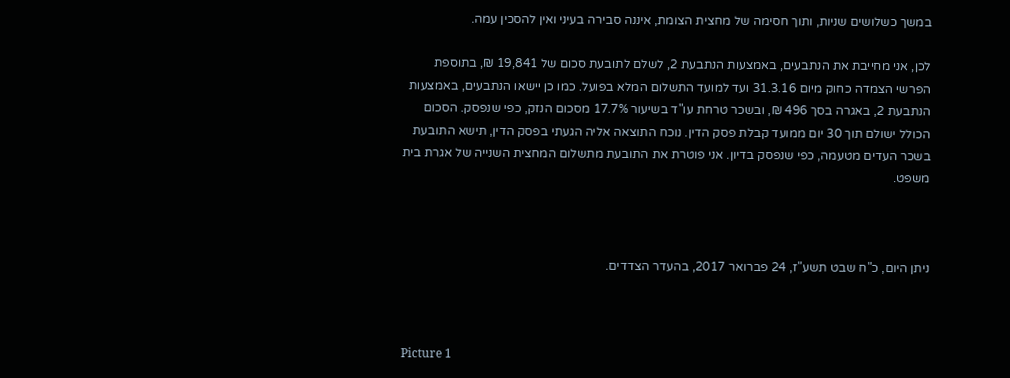במשך כשלושים שניות, ותוך חסימה של מחצית הצומת, איננה סבירה בעיני ואין להסכין עמה.

לכן, אני מחייבת את הנתבעים, באמצעות הנתבעת 2, לשלם לתובעת סכום של 19,841 ₪, בתוספת הפרשי הצמדה כחוק מיום 31.3.16 ועד למועד התשלום המלא בפועל. כמו כן יישאו הנתבעים, באמצעות הנתבעת 2, באגרה בסך 496 ₪, ובשכר טרחת עו"ד בשיעור 17.7% מסכום הנזק, כפי שנפסק. הסכום הכולל ישולם תוך 30 יום ממועד קבלת פסק הדין. נוכח התוצאה אליה הגעתי בפסק הדין, תישא התובעת בשכר העדים מטעמה, כפי שנפסק בדיון. אני פוטרת את התובעת מתשלום המחצית השנייה של אגרת בית משפט.



ניתן היום, כ"ח שבט תשע"ז, 24 פברואר 2017, בהעדר הצדדים.



Picture 1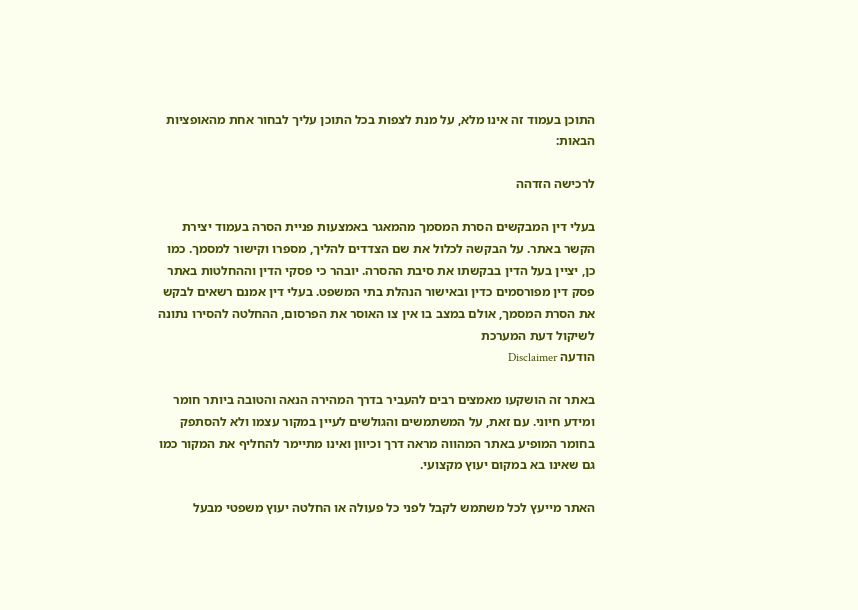התוכן בעמוד זה אינו מלא, על מנת לצפות בכל התוכן עליך לבחור אחת מהאופציות הבאות:

לרכישה הזדהה

בעלי דין המבקשים הסרת המסמך מהמאגר באמצעות פניית הסרה בעמוד יצירת הקשר באתר. על הבקשה לכלול את שם הצדדים להליך, מספרו וקישור למסמך. כמו כן, יציין בעל הדין בבקשתו את סיבת ההסרה. יובהר כי פסקי הדין וההחלטות באתר פסק דין מפורסמים כדין ובאישור הנהלת בתי המשפט. בעלי דין אמנם רשאים לבקש את הסרת המסמך, אולם במצב בו אין צו האוסר את הפרסום, ההחלטה להסירו נתונה לשיקול דעת המערכת
הודעה Disclaimer

באתר זה הושקעו מאמצים רבים להעביר בדרך המהירה הנאה והטובה ביותר חומר ומידע חיוני. עם זאת, על המשתמשים והגולשים לעיין במקור עצמו ולא להסתפק בחומר המופיע באתר המהווה מראה דרך וכיוון ואינו מתיימר להחליף את המקור כמו גם שאינו בא במקום יעוץ מקצועי.

האתר מייעץ לכל משתמש לקבל לפני כל פעולה או החלטה יעוץ משפטי מבעל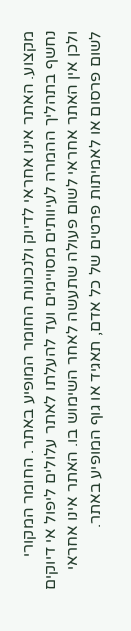מקצוע. האתר אינו אחראי לדיוק ולנכונות החומר המופיע באתר. החומר המקורי נחשף בתהליך ההמרה לעיוותים מסויימים ועד להעלתו לאתר עלולים ליפול אי דיוקים ולכן אין האתר אחראי לשום פעולה שתעשה לאחר השימוש בו. האתר אינו אחראי לשום פרסום או לאמיתות פרטים של כל אדם, תאגיד או גוף המופיע באתר.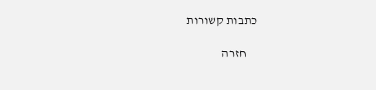כתבות קשורות

    חזרה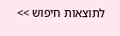לתוצאות חיפוש >>